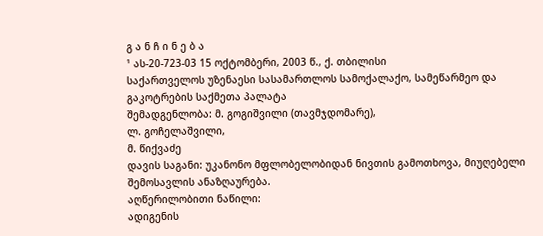გ ა ნ ჩ ი ნ ე ბ ა
¹ ას-20-723-03 15 ოქტომბერი, 2003 წ., ქ. თბილისი
საქართველოს უზენაესი სასამართლოს სამოქალაქო, სამეწარმეო და გაკოტრების საქმეთა პალატა
შემადგენლობა: მ. გოგიშვილი (თავმჯდომარე),
ლ. გოჩელაშვილი,
მ. წიქვაძე
დავის საგანი: უკანონო მფლობელობიდან ნივთის გამოთხოვა, მიუღებელი შემოსავლის ანაზღაურება.
აღწერილობითი ნაწილი:
ადიგენის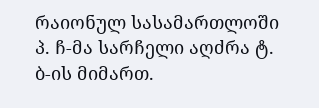რაიონულ სასამართლოში პ. ჩ-მა სარჩელი აღძრა ტ. ბ-ის მიმართ.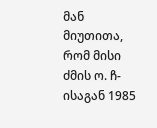მან მიუთითა, რომ მისი ძმის ო. ჩ-ისაგან 1985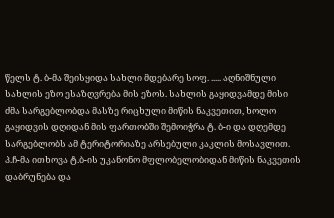წელს ტ. ბ-მა შეისყიდა სახლი მდებარე სოფ. ..... აღნიშნული სახლის ეზო ესაზღვრება მის ეზოს. სახლის გაყიდვამდე მისი ძმა სარგებლობდა მასზე რიცხული მიწის ნაკვეთით, ხოლო გაყიდვის დღიდან მის ფართობში შემოიჭრა ტ. ბ-ი და დღემდე სარგებლობს ამ ტერიტორიაზე არსებული კაკლის მოსავლით. პ.ჩ-მა ითხოვა ტ.ბ-ის უკანონო მფლობელობიდან მიწის ნაკვეთის დაბრუნება და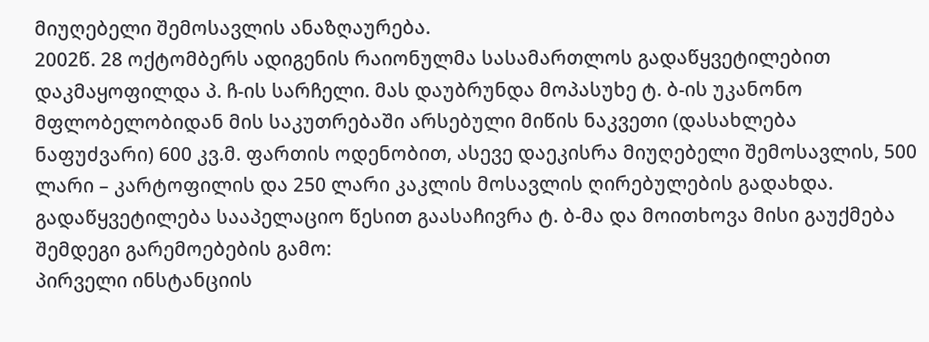მიუღებელი შემოსავლის ანაზღაურება.
2002წ. 28 ოქტომბერს ადიგენის რაიონულმა სასამართლოს გადაწყვეტილებით დაკმაყოფილდა პ. ჩ-ის სარჩელი. მას დაუბრუნდა მოპასუხე ტ. ბ-ის უკანონო მფლობელობიდან მის საკუთრებაში არსებული მიწის ნაკვეთი (დასახლება ნაფუძვარი) 600 კვ.მ. ფართის ოდენობით, ასევე დაეკისრა მიუღებელი შემოსავლის, 500 ლარი – კარტოფილის და 250 ლარი კაკლის მოსავლის ღირებულების გადახდა.
გადაწყვეტილება სააპელაციო წესით გაასაჩივრა ტ. ბ-მა და მოითხოვა მისი გაუქმება შემდეგი გარემოებების გამო:
პირველი ინსტანციის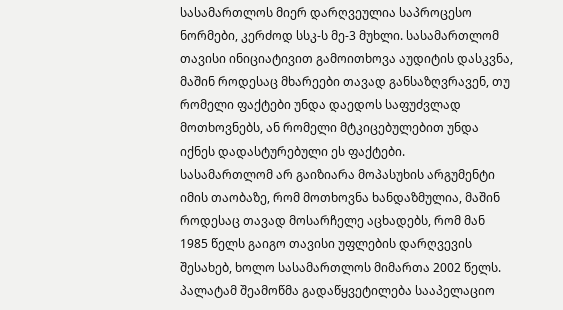სასამართლოს მიერ დარღვეულია საპროცესო ნორმები, კერძოდ სსკ-ს მე-3 მუხლი. სასამართლომ თავისი ინიციატივით გამოითხოვა აუდიტის დასკვნა, მაშინ როდესაც მხარეები თავად განსაზღვრავენ, თუ რომელი ფაქტები უნდა დაედოს საფუძვლად მოთხოვნებს, ან რომელი მტკიცებულებით უნდა იქნეს დადასტურებული ეს ფაქტები.
სასამართლომ არ გაიზიარა მოპასუხის არგუმენტი იმის თაობაზე, რომ მოთხოვნა ხანდაზმულია, მაშინ როდესაც თავად მოსარჩელე აცხადებს, რომ მან 1985 წელს გაიგო თავისი უფლების დარღვევის შესახებ, ხოლო სასამართლოს მიმართა 2002 წელს.
პალატამ შეამოწმა გადაწყვეტილება სააპელაციო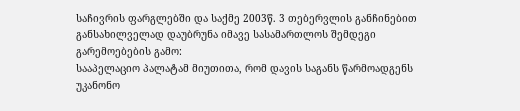საჩივრის ფარგლებში და საქმე 2003წ. 3 თებერვლის განჩინებით განსახილველად დაუბრუნა იმავე სასამართლოს შემდეგი გარემოებების გამო:
სააპელაციო პალატამ მიუთითა, რომ დავის საგანს წარმოადგენს უკანონო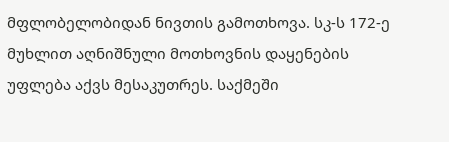მფლობელობიდან ნივთის გამოთხოვა. სკ-ს 172-ე მუხლით აღნიშნული მოთხოვნის დაყენების უფლება აქვს მესაკუთრეს. საქმეში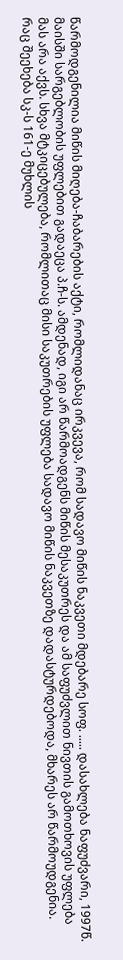წარმოდგენილია მიწის მიღება-ჩაბარების აქტი, რომლიდანაც ირკვევა, რომ სადავო მიწის ნაკვეთი მდებარე სოფ. ..... დასახლება ნაფუძვარი, 1997წ. მაისში სარგებლობის უფლებით გადაეცა პ.ჩ-ს. ამდენად, იგი არ წარმოადგენს მიწის მესაკუთრეს და ამ საფუძვლით ნივთის გამოთხოვის უფლება მას არა აქვს. სხვა მტკიცებულება, რომლითაც მისი საკუთრების უფლება სადავო მიწის ნაკვეთზე დადასტურდებოდა, მხარეს არ წარმოუდგენია.
რაც შეეხება სკ-ს 161-ე მუხლის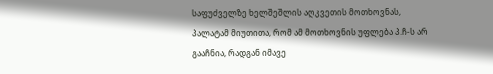საფუძველზე ხელშეშლის აღკვეთის მოთხოვნას, პალატამ მიუთითა, რომ ამ მოთხოვნის უფლება პ.ჩ-ს არ გააჩნია, რადგან იმავე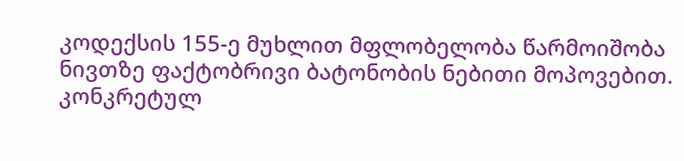კოდექსის 155-ე მუხლით მფლობელობა წარმოიშობა ნივთზე ფაქტობრივი ბატონობის ნებითი მოპოვებით. კონკრეტულ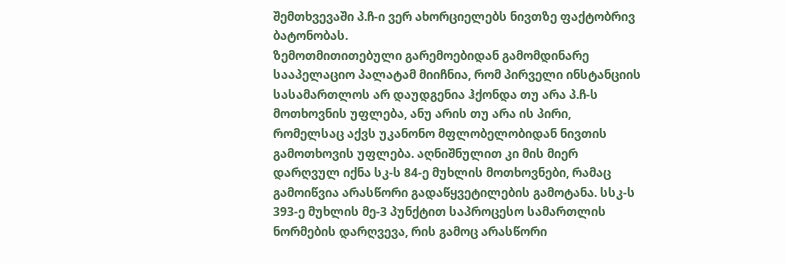შემთხვევაში პ.ჩ-ი ვერ ახორციელებს ნივთზე ფაქტობრივ ბატონობას.
ზემოთმითითებული გარემოებიდან გამომდინარე სააპელაციო პალატამ მიიჩნია, რომ პირველი ინსტანციის სასამართლოს არ დაუდგენია ჰქონდა თუ არა პ.ჩ-ს მოთხოვნის უფლება, ანუ არის თუ არა ის პირი, რომელსაც აქვს უკანონო მფლობელობიდან ნივთის გამოთხოვის უფლება. აღნიშნულით კი მის მიერ დარღვულ იქნა სკ-ს 84-ე მუხლის მოთხოვნები, რამაც გამოიწვია არასწორი გადაწყვეტილების გამოტანა. სსკ-ს 393-ე მუხლის მე-3 პუნქტით საპროცესო სამართლის ნორმების დარღვევა, რის გამოც არასწორი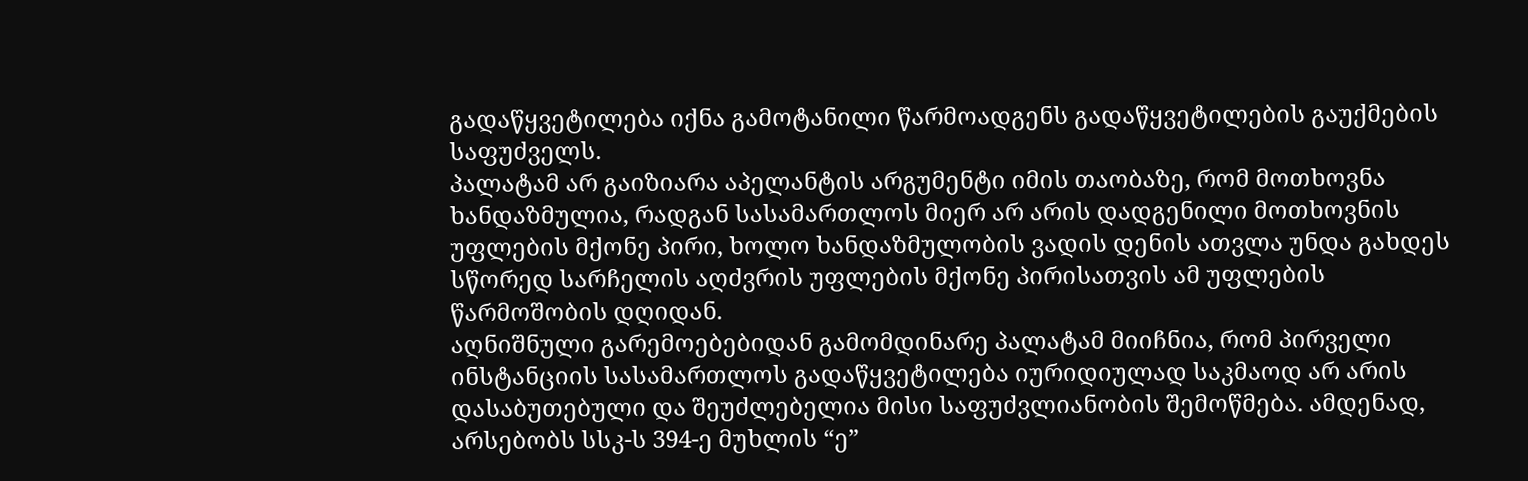გადაწყვეტილება იქნა გამოტანილი წარმოადგენს გადაწყვეტილების გაუქმების საფუძველს.
პალატამ არ გაიზიარა აპელანტის არგუმენტი იმის თაობაზე, რომ მოთხოვნა ხანდაზმულია, რადგან სასამართლოს მიერ არ არის დადგენილი მოთხოვნის უფლების მქონე პირი, ხოლო ხანდაზმულობის ვადის დენის ათვლა უნდა გახდეს სწორედ სარჩელის აღძვრის უფლების მქონე პირისათვის ამ უფლების წარმოშობის დღიდან.
აღნიშნული გარემოებებიდან გამომდინარე პალატამ მიიჩნია, რომ პირველი ინსტანციის სასამართლოს გადაწყვეტილება იურიდიულად საკმაოდ არ არის დასაბუთებული და შეუძლებელია მისი საფუძვლიანობის შემოწმება. ამდენად, არსებობს სსკ-ს 394-ე მუხლის “ე”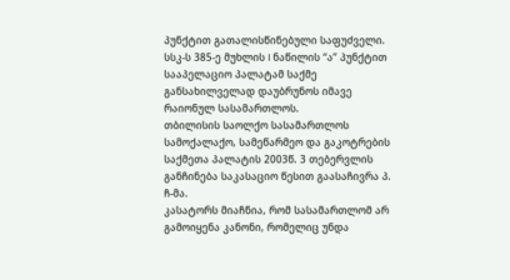პუნქტით გათალისწინებული საფუძველი. სსკ-ს 385-ე მუხლის I ნაწილის “ა” პუნქტით სააპელაციო პალატამ საქმე განსახილველად დაუბრუნოს იმავე რაიონულ სასამართლოს.
თბილისის საოლქო სასამართლოს სამოქალაქო, სამეწარმეო და გაკოტრების საქმეთა პალატის 2003წ. 3 თებერვლის განჩინება საკასაციო წესით გაასაჩივრა პ. ჩ-მა.
კასატორს მიაჩნია, რომ სასამართლომ არ გამოიყენა კანონი, რომელიც უნდა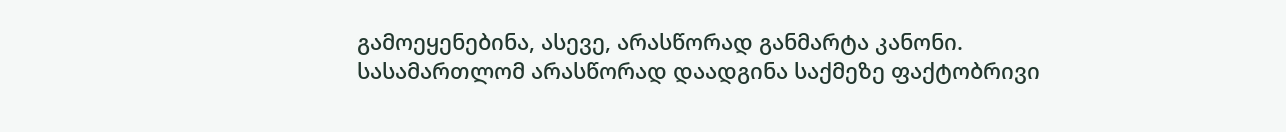გამოეყენებინა, ასევე, არასწორად განმარტა კანონი. სასამართლომ არასწორად დაადგინა საქმეზე ფაქტობრივი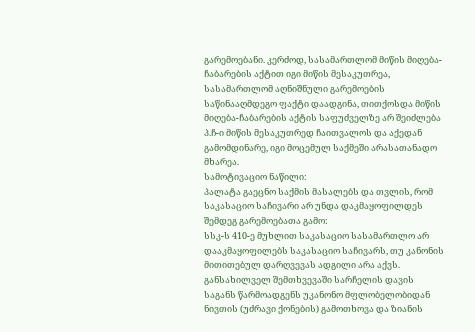გარემოებანი. კერძოდ, სასამართლომ მიწის მიღება-ჩაბარების აქტით იგი მიწის მესაკუთრეა, სასამართლომ აღნიშნული გარემოების საწინააღმდეგო ფაქტი დაადგინა, თითქოსდა მიწის მიღება-ჩაბარების აქტის საფუძველზე არ შეიძლება პ.ჩ-ი მიწის მესაკუთრედ ჩაითვალოს და აქედან გამომდინარე, იგი მოცემულ საქმეში არასათანადო მხარეა.
სამოტივაციო ნაწილი:
პალატა გაეცნო საქმის მასალებს და თვლის, რომ საკასაციო საჩივარი არ უნდა დაკმაყოფილდეს შემდეგ გარემოებათა გამო:
სსკ-ს 410-ე მუხლით საკასაციო სასამართლო არ დააკმაყოფილებს საკასაციო საჩივარს, თუ კანონის მითითებულ დარღვევას ადგილი არა აქვს.
განსახილველ შემთხვევაში სარჩელის დავის საგანს წარმოადგენს უკანონო მფლობელობიდან ნივთის (უძრავი ქონების) გამოთხოვა და ზიანის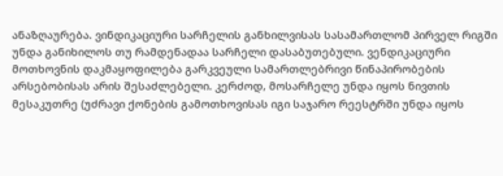ანაზღაურება. ვინდიკაციური სარჩელის განხილვისას სასამართლომ პირველ რიგში უნდა განიხილოს თუ რამდენადაა სარჩელი დასაბუთებული. ვენდიკაციური მოთხოვნის დაკმაყოფილება გარკვეული სამართლებრივი წინაპირობების არსებობისას არის შესაძლებელი. კერძოდ, მოსარჩელე უნდა იყოს ნივთის მესაკუთრე (უძრავი ქონების გამოთხოვისას იგი საჯარო რეესტრში უნდა იყოს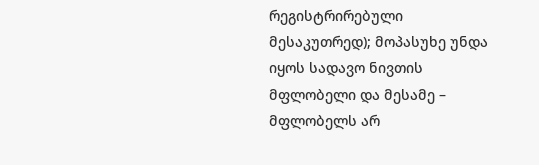რეგისტრირებული მესაკუთრედ); მოპასუხე უნდა იყოს სადავო ნივთის მფლობელი და მესამე – მფლობელს არ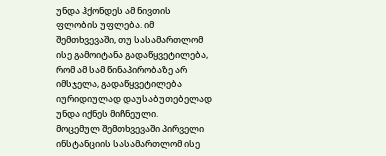უნდა ჰქონდეს ამ ნივთის ფლობის უფლება. იმ შემთხვევაში, თუ სასამართლომ ისე გამოიტანა გადაწყვეტილება, რომ ამ სამ წინაპირობაზე არ იმსჯელა, გადაწყვეტილება იურიდიულად დაუსაბუთებელად უნდა იქნეს მიჩნეული.
მოცემულ შემთხვევაში პირველი ინსტანციის სასამართლომ ისე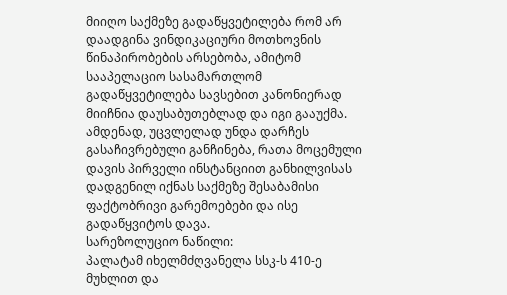მიიღო საქმეზე გადაწყვეტილება რომ არ დაადგინა ვინდიკაციური მოთხოვნის წინაპირობების არსებობა, ამიტომ სააპელაციო სასამართლომ გადაწყვეტილება სავსებით კანონიერად მიიჩნია დაუსაბუთებლად და იგი გააუქმა.
ამდენად, უცვლელად უნდა დარჩეს გასაჩივრებული განჩინება, რათა მოცემული დავის პირველი ინსტანციით განხილვისას დადგენილ იქნას საქმეზე შესაბამისი ფაქტობრივი გარემოებები და ისე გადაწყვიტოს დავა.
სარეზოლუციო ნაწილი:
პალატამ იხელმძღვანელა სსკ-ს 410-ე მუხლით და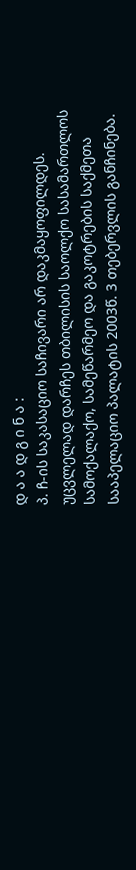დ ა ა დ გ ი ნ ა :
პ. ჩ-ის საკასაციო საჩივარი არ დაკმაყოფილდეს.
უცვლელად დარჩეს თბილისის საოლქო სასამართლოს სამოქალაქო, სამეწარმეო და გაკოტრების საქმეთა სააპელაციო პალატის 2003წ. 3 თებერვლის განჩინება.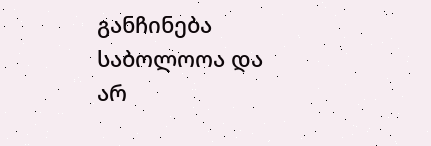განჩინება საბოლოოა და არ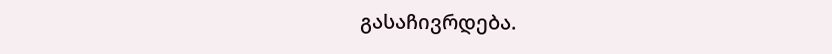გასაჩივრდება.